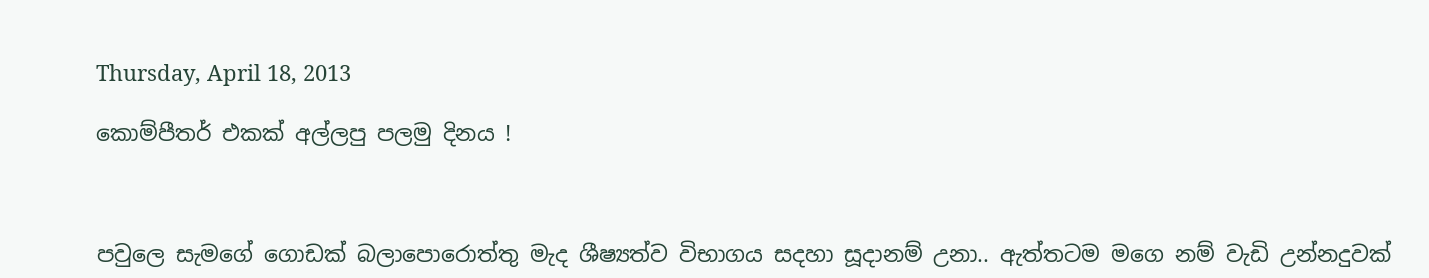Thursday, April 18, 2013

කොම්පීතර් එකක් අල්ලපු පලමු දිනය !



පවුලෙ සැමගේ ගොඩක් බලාපොරොත්තු මැද ශීෂ්‍යත්ව විභාගය සදහා සූදානම් උනා.. ඇත්තටම මගෙ නම් වැඩි උන්නදුවක්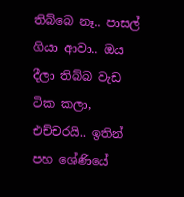තිබ්බෙ නෑ.. පාසල් ගියා ආවා.. ඔය දීලා තිබ්බ වැඩ ටික කලා, එච්චරයි.. ඉතින් පහ ශේණියේ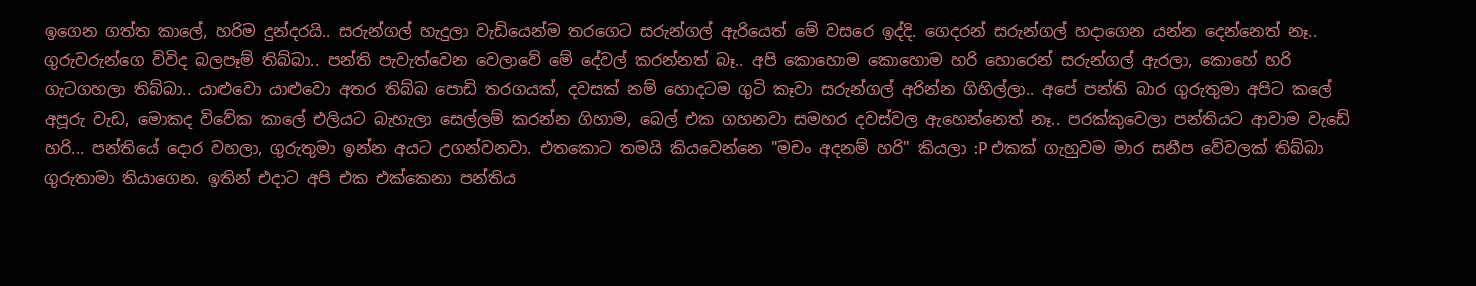ඉගෙන ගත්ත කාලේ, හරිම දුන්දරයි.. සරුන්ගල් හැදුලා වැඩියෙන්ම තරගෙට සරුන්ගල් ඇරියෙත් මේ වසරෙ ඉද්දි. ගෙදරන් සරුන්ගල් හදාගෙන යන්න දෙන්නෙත් නෑ.. ගුරුවරුන්ගෙ විවිද බලපෑම් තිබ්බා.. පන්ති පැවැත්වෙන වෙලාවේ මේ දේවල් කරන්නත් බෑ.. අපි කොහොම කොහොම හරි හොරෙන් සරුන්ගල් ඇරලා, කොහේ හරි ගැටගහලා තිබ්බා.. යාළුවො යාළුවො අතර තිබ්බ පොඩි තරගයක්, දවසක් නම් හොදටම ගුටි කෑවා සරුන්ගල් අරින්න ගිහිල්ලා.. අපේ පන්ති බාර ගුරුතුමා අපිට කලේ අපූරු වැඩ, මොකද විවේක කාලේ එලියට බැහැලා සෙල්ලම් කරන්න ගිහාම, බෙල් එක ගහනවා සමහර දවස්වල ඇහෙන්නෙත් නෑ.. පරක්කුවෙලා පන්තියට ආවාම වැඩේ හරි... පන්තියේ දොර වහලා, ගුරුතුමා ඉන්න අයට උගන්වනවා. එතකොට තමයි කියවෙන්නෙ "මචං අදනම් හරි" කියලා :P එකක් ගැහුවම මාර සනීප වේවලක් තිබ්බා ගුරුතාමා තියාගෙන. ඉතින් එදාට අපි එක එක්කෙනා පන්තිය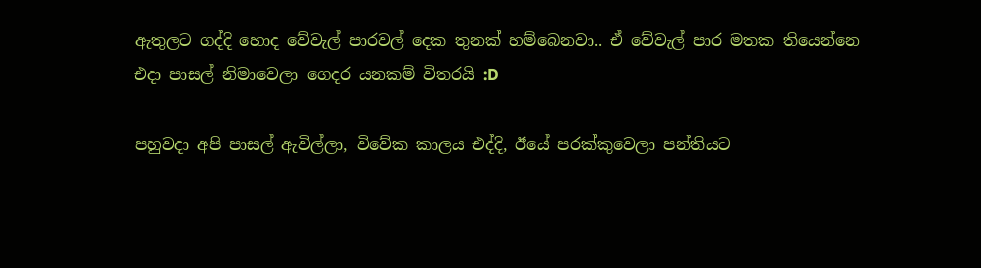ඇතුලට ගද්දි හොද වේවැල් පාරවල් දෙක තුනක් හම්බෙනවා.. ඒ වේවැල් පාර මතක තියෙන්නෙ එදා පාසල් නිමාවෙලා ගෙදර යනකම් විතරයි :D

පහුවදා අපි පාසල් ඇවිල්ලා, විවේක කාලය එද්දි, ඊයේ පරක්කුවෙලා පන්තියට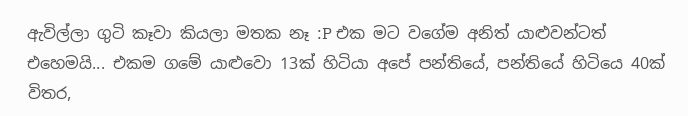ඇවිල්ලා ගුටි කෑවා කියලා මතක නෑ :P එක මට වගේම අනිත් යාළුවන්ටත් එහෙමයි... එකම ගමේ යාළුවො 13ක් හිටියා අපේ පන්තියේ, පන්තියේ හිටියෙ 40ක් විතර,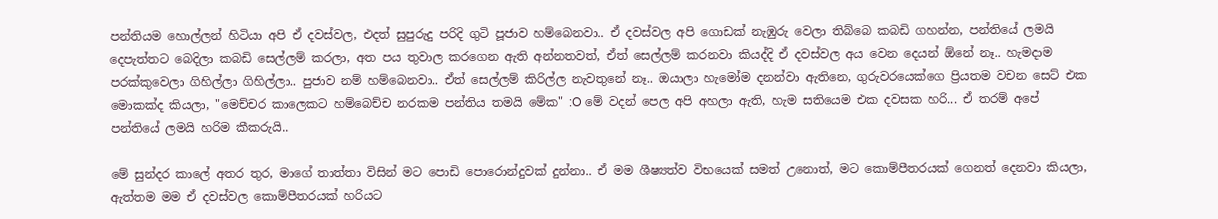පන්තියම හොල්ලන් හිටියා අපි ඒ දවස්වල, එදත් සුපුරුදු පරිදි ගුටි පූජාව හම්බෙනවා.. ඒ දවස්වල අපි ගොඩක් නැඹුරු වෙලා තිබ්බෙ කබඩි ගහන්න, පන්තියේ ලමයි දෙපැත්තට බෙදිලා කබඩි සෙල්ලම් කරලා, අත පය තුවාල කරගෙන ඇති අන්නතවත්, ඒත් සෙල්ලම් කරනවා කියද්දි ඒ දවස්වල අය වෙන දෙයන් ඕනේ නෑ.. හැමදාම පරක්කුවෙලා ගිහිල්ලා ගිහිල්ලා.. පුජාව නම් හම්බෙනවා.. ඒත් සෙල්ලම් කිරිල්ල නැවතුනේ නෑ.. ඔයාලා හැමෝම දනන්වා ඇතිනෙ, ගුරුවරයෙක්ගෙ ප්‍රියතම වචන සෙට් එක මොකක්ද කියලා, "මෙච්චර කාලෙකට හම්බෙච්ච නරකම පන්තිය තමයි මේක" :O මේ වදන් පෙල අපි අහලා ඇති, හැම සතියෙම එක දවසක හරි... ඒ තරම් අපේ පන්තියේ ලමයි හරිම කීකරුයි..

මේ සුන්දර කාලේ අතර තුර, මාගේ තාත්තා විසින් මට පොඩි පොරොන්දුවක් දුන්නා.. ඒ මම ශීෂ්‍යත්ව විභයෙක් සමත් උනොත්, මට කොම්පීතරයක් ගෙනත් දෙනවා කියලා, ඇත්තම මම ඒ දවස්වල කොම්පීතරයක් හරියට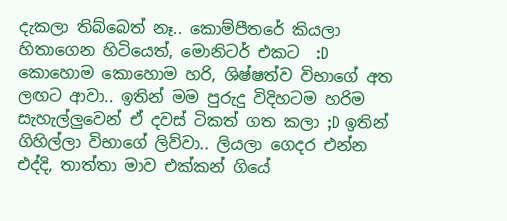දැකලා තිබ්බෙත් නෑ.. කොම්පීතරේ කියලා හිතාගෙන හිටියෙත්, මොනිටර් එකට  :D කොහොම කොහොම හරි, ශිෂ්ෂත්ව විභාගේ අත ලඟට ආවා.. ඉතින් මම පුරුදු විදිහටම හරිම සැහැල්ලුවෙන් ඒ දවස් ටිකත් ගත කලා ;D ඉතින් ගිහිල්ලා විභාගේ ලිව්වා.. ලියලා ගෙදර එන්න එද්දි, තාත්තා මාව එක්කන් ගියේ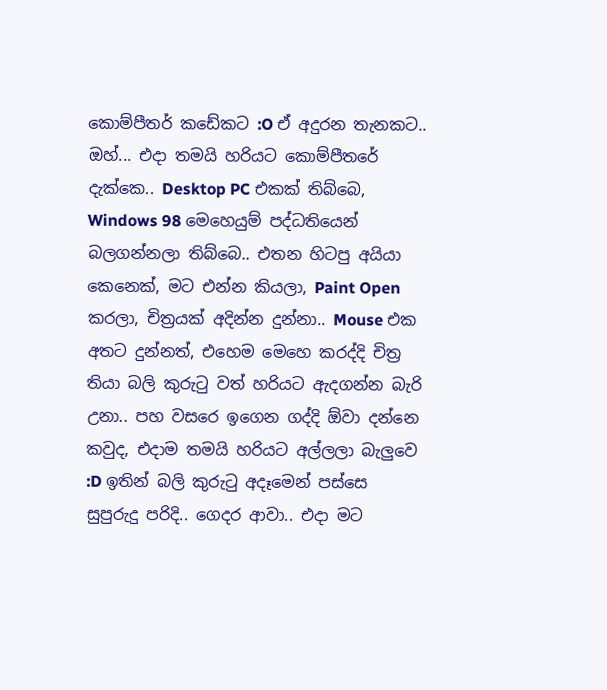කොම්පීතර් කඩේකට :O ඒ අදුරන තැනකට.. ඔහ්... එදා තමයි හරියට කොම්පීතරේ දැක්කෙ.. Desktop PC එකක් තිබ්බෙ, Windows 98 මෙහෙයුම් පද්ධතියෙන් බලගන්නලා තිබ්බෙ.. එතන හිටපු අයියා කෙනෙක්, මට එන්න කියලා, Paint Open කරලා, චිත්‍රයක් අදින්න දුන්නා.. Mouse එක අතට දුන්නත්, එහෙම මෙහෙ කරද්දි චිත්‍ර තියා බලි කුරුටු වත් හරියට ඇදගන්න බැරි උනා.. පහ වසරෙ ඉගෙන ගද්දි ඕවා දන්නෙ කවුද, එදාම තමයි හරියට අල්ලලා බැලුවෙ :D ඉතින් බලි කුරුටු අදෑමෙන් පස්සෙ සුපුරුදු පරිදි.. ගෙදර ආවා.. එදා මට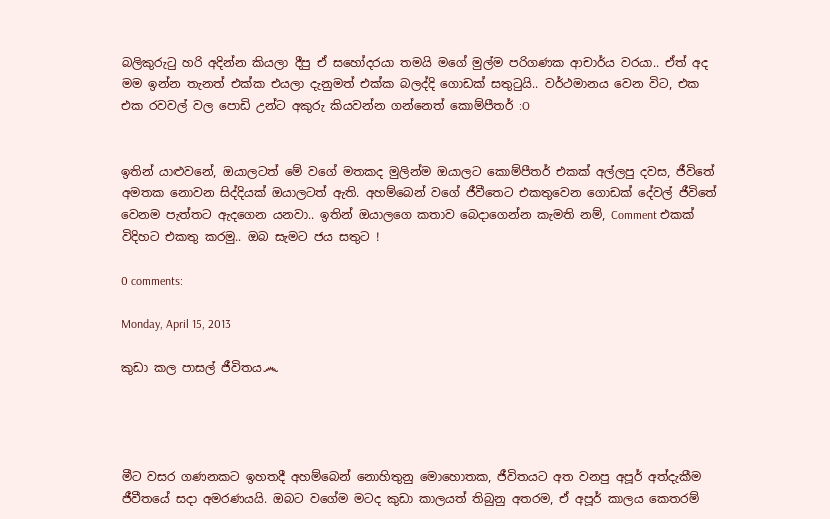බලිකුරුටු හරි අදින්න කියලා දීපු ඒ සහෝදරයා තමයි මගේ මුල්ම පරිගණක ආචාර්ය වරයා.. ඒත් අද මම ඉන්න තැනත් එක්ක එයලා දැනුමත් එක්ක බලද්දි ගොඩක් සතුටුයි.. වර්ථමානය වෙන විට, එක එක රවවල් වල පොඩි උන්ට අකුරු කියවන්න ගන්නෙත් කොම්පීතර් :O


ඉතින් යාළුවනේ, ඔයාලටත් මේ වගේ මතකද මුලින්ම ඔයාලට කොම්පීතර් එකක් අල්ලපු දවස, ජීවිතේ අමතක නොවන සිද්දියක් ඔයාලටත් ඇති. අහම්බෙන් වගේ ජීවීතෙට එකතුවෙන ගොඩක් දේවල් ජීවිතේ වෙනම පැත්තට ඇදගෙන යනවා.. ඉතින් ඔයාලගෙ කතාව බෙදාගෙන්න කැමති නම්, Comment එකක් විදිහට එකතු කරමු.. ඔබ සැමට ජය සතුට !

0 comments:

Monday, April 15, 2013

කුඩා කල පාසල් ජීවිතය෴




මීට වසර ගණනකට ඉහතදී අහම්බෙන් නොහිතුනු මොහොතක, ජීවිතයට අත වනපු අපූර් අත්දැකීම ජීවීතයේ සදා අමරණයයි. ඔබට වගේම මටද කුඩා කාලයත් තිබුනු අතරම, ඒ අපූර් කාලය කෙතරම්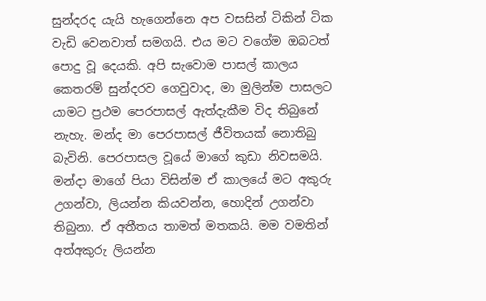සුන්දරද යැයි හැගෙන්නෙ අප වසසින් ටිකින් ටික වැඩි වෙනවාත් සමගයි. එය මට වගේම ඔබටත් පොදු වූ දෙයකි. අපි සැවොම පාසල් කාලය කෙතරම් සුන්දරව ගෙවුවාද, මා මුලින්ම පාසලට යාමට ප්‍රථම පෙරපාසල් ඇත්දැකීම විද තිබුනේ නැහැ. මන්ද මා පෙරපාසල් ජීවිතයක් නොතිබු බැවිනි. පෙරපාසල වූයේ මාගේ කුඩා නිවසමයි. මන්දා මාගේ පියා විසින්ම ඒ කාලයේ මට අකුරු උගන්වා, ලියන්න කියවන්න, හොදින් උගන්වා තිබුනා. ඒ අතීතය තාමත් මතකයි. මම වමතින්  අත්අකුරු ලියන්න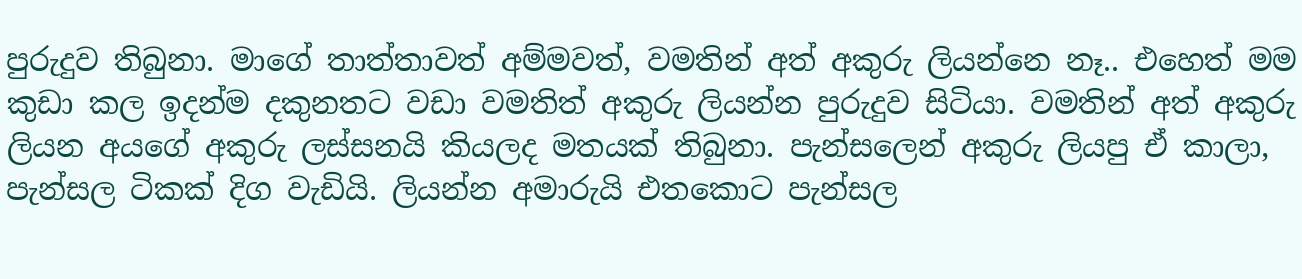පුරුදුව තිබුනා. මාගේ තාත්තාවත් අම්මවත්, වමතින් අත් අකුරු ලියන්නෙ නෑ.. එහෙත් මම කුඩා කල ඉදන්ම දකුනතට වඩා වමතිත් අකුරු ලියන්න පුරුදුව සිටියා. වමතින් අත් අකුරු ලියන අයගේ අකුරු ලස්සනයි කියලද මතයක් තිබුනා. පැන්සලෙන් අකුරු ලියපු ඒ කාලා, පැන්සල ටිකක් දිග වැඩියි. ලියන්න අමාරුයි එතකොට පැන්සල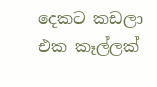දෙකට කඩලා එක කෑල්ලක්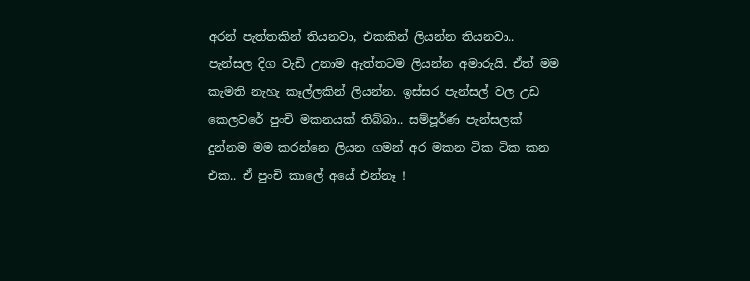අරන් පැත්තකින් තියනවා, එකකින් ලියන්න තියනවා.. පැන්සල දිග වැඩි උනාම ඇත්තටම ලියන්න අමාරුයි. ඒත් මම කැමති නැහැ කෑල්ලකින් ලියන්න. ඉස්සර පැන්සල් වල උඩ කෙලවරේ පුංචි මකනයක් තිබ්බා.. සම්පූර්ණ පැන්සලක් දුන්නම මම කරන්නෙ ලියන ගමන් අර මකන ටික ටික කන එක.. ඒ පුංචි කාලේ අයේ එන්නෑ !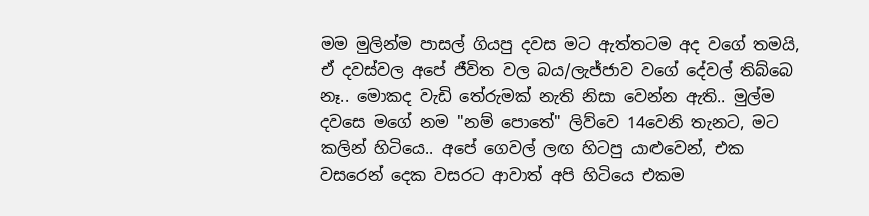මම මුලින්ම පාසල් ගියපු දවස මට ඇත්තටම අද වගේ තමයි, ඒ දවස්වල අපේ ජීවිත වල බය/ලැජ්ජාව වගේ දේවල් තිබ්බෙ නෑ.. මොකද වැඩි තේරුමක් නැති නිසා වෙන්න ඇති.. මුල්ම දවසෙ මගේ නම "නම් පොතේ" ලිව්වෙ 14වෙනි තැනට, මට කලින් හිටියෙ.. අපේ ගෙවල් ලඟ හිටපු යාළුවෙන්, එක වසරෙන් දෙක වසරට ආවාත් අපි හිටියෙ එකම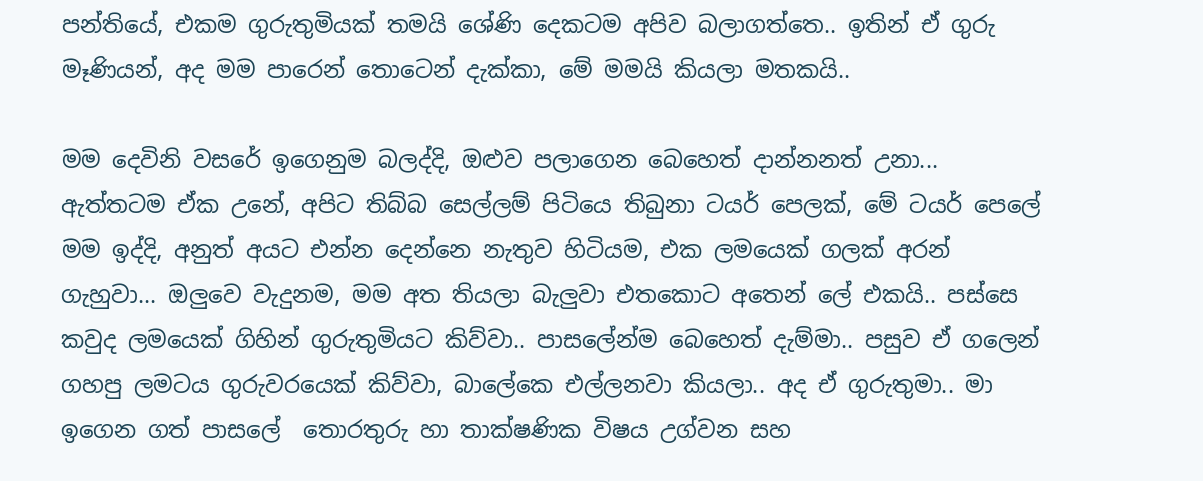පන්තියේ, එකම ගුරුතුමියක් තමයි ශේණි දෙකටම අපිව බලාගත්තෙ.. ඉතින් ඒ ගුරු මෑණියන්, අද මම පාරෙන් තොටෙන් දැක්කා, මේ මමයි කියලා මතකයි..

මම දෙවිනි වසරේ ඉගෙනුම බලද්දි, ඔළුව පලාගෙන බෙහෙත් දාන්නනත් උනා... ඇත්තටම ඒක උනේ, අපිට තිබ්බ සෙල්ලම් පිටියෙ තිබුනා ටයර් පෙලක්, මේ ටයර් පෙලේ මම ඉද්දි, අනුත් අයට එන්න දෙන්නෙ නැතුව හිටියම, එක ලමයෙක් ගලක් අරන් ගැහුවා... ඔලුවෙ වැදුනම, මම අත තියලා බැලුවා එතකොට අතෙන් ලේ එකයි.. පස්සෙ කවුද ලමයෙක් ගිහින් ගුරුතුමියට කිව්වා.. පාසලේන්ම බෙහෙත් දැම්මා.. පසුව ඒ ගලෙන් ගහපු ලමටය ගුරුවරයෙක් කිව්වා, බාලේකෙ එල්ලනවා කියලා.. අද ඒ ගුරුතුමා.. මා ඉගෙන ගත් පාසලේ  තොරතුරු හා තාක්ෂණික විෂය උග්වන සහ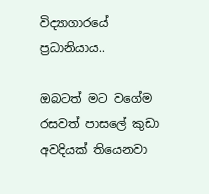විද්‍යාගාරයේ ප්‍රධානියාය..

ඔබටත් මට වගේම රසවත් පාසලේ කුඩා අවදියක් තියෙනවා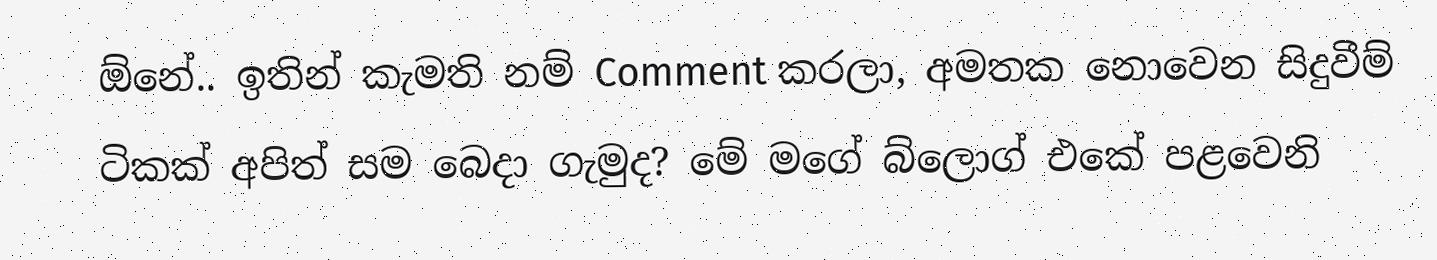ඕනේ.. ඉතින් කැමති නම් Comment කරලා, අමතක නොවෙන සිදුවීම් ටිකක් අපිත් සම බෙදා ගැමුද? මේ මගේ බ්ලොග් එකේ පළවෙනි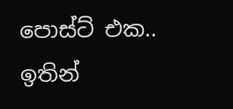පොස්ට් එක.. ඉතින්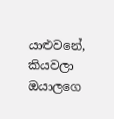යාළුවනේ, කියවලා ඔයාලගෙ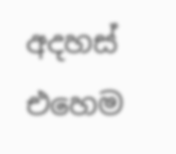අදහස් එහෙම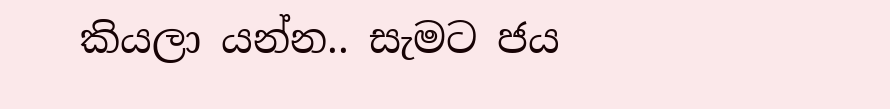කියලා යන්න.. සැමට ජය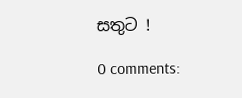සතුට !

0 comments: